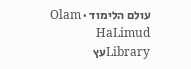עולם הלימוד · Olam HaLimud
Libraryעץ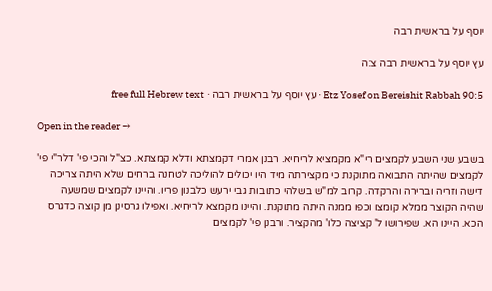יוסף על בראשית רבה

עץ יוסף על בראשית רבה צ:ה

Etz Yosef on Bereishit Rabbah 90:5 · עץ יוסף על בראשית רבה · free full Hebrew text

Open in the reader →

בשבע שני השבע לקמצים רי"א מקמציא לריחיא. רבנן אמרי דקמצתא ודלא קמצתא. כצ"ל והכי פי' דלר"י פי' לקמצים שהיתה התבואה מתוקנת כי מקצירתה מיד היו יכולים להוליכה לטחנה ברחים שלא היתה צריכה דישה וזריה וברירה והרקדה. קרוב למ"ש בשלהי כתובות גבי ירעש כלבנון פריו. והיינו לקמצים שמשעה שהיה הקוצר ממלא קומצו וכפו ממנה היתה מתוקנת. והיינו מקמצא לריחיא. ואפילו גרסינן מן קוצה כדגרס הכא. היינו הא. שפירושו ל' קציצה כלו' מהקציר. ורבנן פי' לקמצים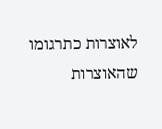לאוצרות כתרגומו שהאוצרות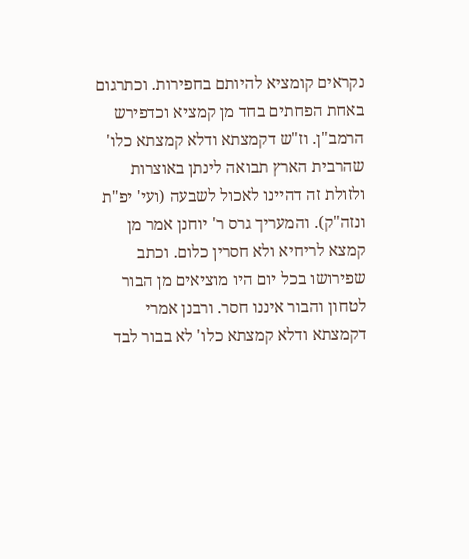נקראים קומציא להיותם בחפירות. וכתרגום באחת הפחתים בחד מן קמציא וכדפירש הרמב"ן. וז"ש דקמצתא ודלא קמצתא כלו' שהרבית הארץ תבואה לינתן באוצרות ולזולת זה דהיינו לאכול לשבעה (ועי' יפ"ת ונזה"ק). והמעריך גרס ר' יוחנן אמר מן קמצא לריחיא ולא חסרין כלום. וכתב שפירושו בכל יום היו מוציאים מן הבור לטחון והבור איננו חסר. ורבנן אמרי דקמצתא ודלא קמצתא כלו' לא בבור לבד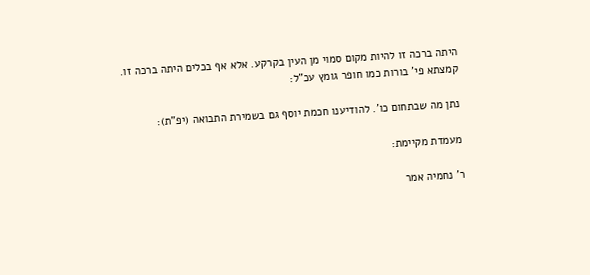היתה ברכה זו להיות מקום סמוי מן העין בקרקע. אלא אף בכלים היתה ברכה זו. קמצתא פי' בורות כמו חופר גומץ עכ"ל:

נתן מה שבתחום כו'. להודיענו חכמת יוסף גם בשמירת התבואה (יפ"ת):

מעמדת מקיימת:

ר' נחמיה אמר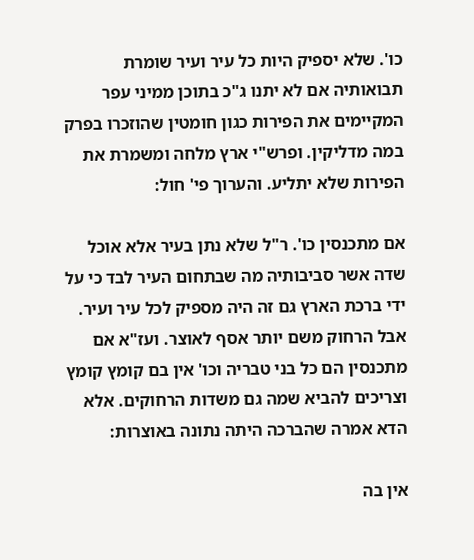כו'. שלא יספיק היות כל עיר ועיר שומרת תבואותיה אם לא יתנו ג"כ בתוכן ממיני עפר המקיימים את הפירות כגון חומטין שהוזכרו בפרק במה מדליקין. ופרש"י ארץ מלחה ומשמרת את הפירות שלא יתליע. והערוך פי' חול:

אם מתכנסין כו'. ר"ל שלא נתן בעיר אלא אוכל שדה אשר סביבותיה מה שבתחום העיר לבד כי על ידי ברכת הארץ גם זה היה מספיק לכל עיר ועיר. אבל הרחוק משם יותר אסף לאוצר. ועז"א אם מתכנסין הם כל בני טבריה וכו' אין בם קומץ קומץ וצריכים להביא שמה גם משדות הרחוקים. אלא הדא אמרה שהברכה היתה נתונה באוצרות:

אין בה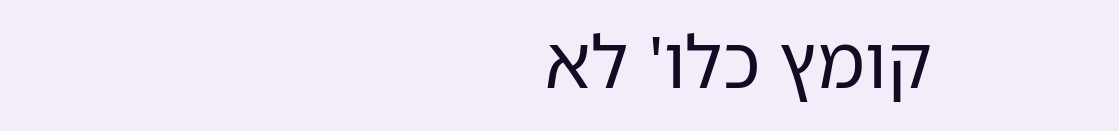קומץ כלו' לא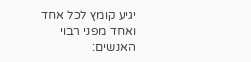יגיע קומץ לכל אחד ואחד מפני רבוי האנשים: